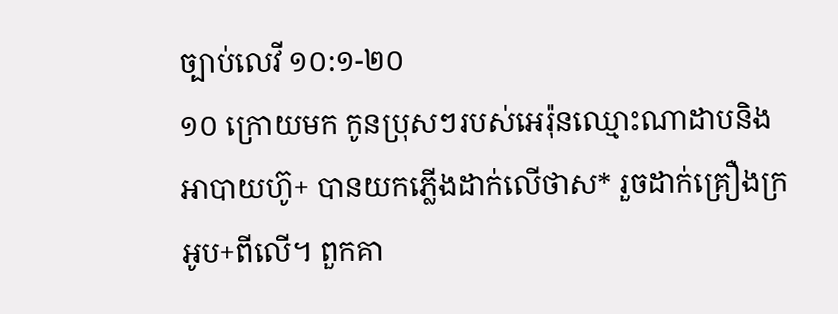ច្បាប់លេវី ១០:១-២០
១០ ក្រោយមក កូនប្រុសៗរបស់អេរ៉ុនឈ្មោះណាដាបនិងអាបាយហ៊ូ+ បានយកភ្លើងដាក់លើថាស* រួចដាក់គ្រឿងក្រអូប+ពីលើ។ ពួកគា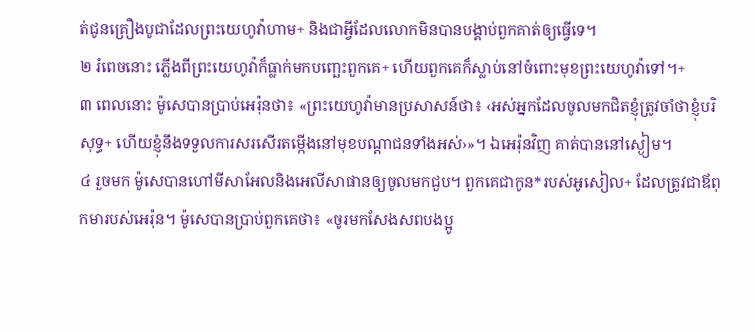ត់ជូនគ្រឿងបូជាដែលព្រះយេហូវ៉ាហាម+ និងជាអ្វីដែលលោកមិនបានបង្គាប់ពួកគាត់ឲ្យធ្វើទេ។
២ រំពេចនោះ ភ្លើងពីព្រះយេហូវ៉ាក៏ធ្លាក់មកបញ្ឆេះពួកគេ+ ហើយពួកគេក៏ស្លាប់នៅចំពោះមុខព្រះយេហូវ៉ាទៅ។+
៣ ពេលនោះ ម៉ូសេបានប្រាប់អេរ៉ុនថា៖ «ព្រះយេហូវ៉ាមានប្រសាសន៍ថា៖ ‹អស់អ្នកដែលចូលមកជិតខ្ញុំត្រូវចាំថាខ្ញុំបរិសុទ្ធ+ ហើយខ្ញុំនឹងទទួលការសរសើរតម្កើងនៅមុខបណ្ដាជនទាំងអស់›»។ ឯអេរ៉ុនវិញ គាត់បាននៅស្ងៀម។
៤ រួចមក ម៉ូសេបានហៅមីសាអែលនិងអេលីសាផានឲ្យចូលមកជួប។ ពួកគេជាកូន*របស់អូសៀល+ ដែលត្រូវជាឪពុកមារបស់អេរ៉ុន។ ម៉ូសេបានប្រាប់ពួកគេថា៖ «ចូរមកសែងសពបងប្អូ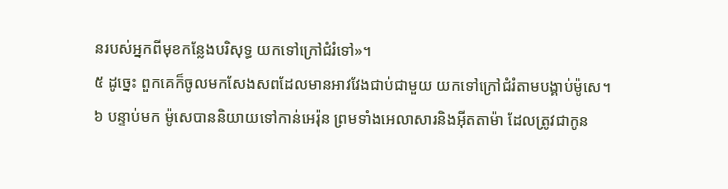នរបស់អ្នកពីមុខកន្លែងបរិសុទ្ធ យកទៅក្រៅជំរំទៅ»។
៥ ដូច្នេះ ពួកគេក៏ចូលមកសែងសពដែលមានអាវវែងជាប់ជាមួយ យកទៅក្រៅជំរំតាមបង្គាប់ម៉ូសេ។
៦ បន្ទាប់មក ម៉ូសេបាននិយាយទៅកាន់អេរ៉ុន ព្រមទាំងអេលាសារនិងអ៊ីតតាម៉ា ដែលត្រូវជាកូន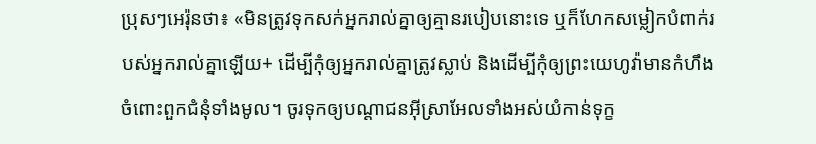ប្រុសៗអេរ៉ុនថា៖ «មិនត្រូវទុកសក់អ្នករាល់គ្នាឲ្យគ្មានរបៀបនោះទេ ឬក៏ហែកសម្លៀកបំពាក់របស់អ្នករាល់គ្នាឡើយ+ ដើម្បីកុំឲ្យអ្នករាល់គ្នាត្រូវស្លាប់ និងដើម្បីកុំឲ្យព្រះយេហូវ៉ាមានកំហឹងចំពោះពួកជំនុំទាំងមូល។ ចូរទុកឲ្យបណ្ដាជនអ៊ីស្រាអែលទាំងអស់យំកាន់ទុក្ខ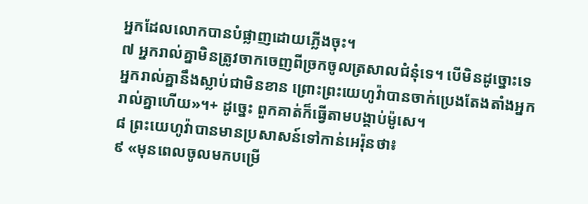អ្នកដែលលោកបានបំផ្លាញដោយភ្លើងចុះ។
៧ អ្នករាល់គ្នាមិនត្រូវចាកចេញពីច្រកចូលត្រសាលជំនុំទេ។ បើមិនដូច្នោះទេ អ្នករាល់គ្នានឹងស្លាប់ជាមិនខាន ព្រោះព្រះយេហូវ៉ាបានចាក់ប្រេងតែងតាំងអ្នករាល់គ្នាហើយ»។+ ដូច្នេះ ពួកគាត់ក៏ធ្វើតាមបង្គាប់ម៉ូសេ។
៨ ព្រះយេហូវ៉ាបានមានប្រសាសន៍ទៅកាន់អេរ៉ុនថា៖
៩ «មុនពេលចូលមកបម្រើ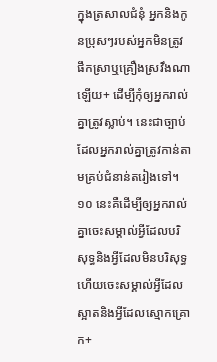ក្នុងត្រសាលជំនុំ អ្នកនិងកូនប្រុសៗរបស់អ្នកមិនត្រូវផឹកស្រាឬគ្រឿងស្រវឹងណាឡើយ+ ដើម្បីកុំឲ្យអ្នករាល់គ្នាត្រូវស្លាប់។ នេះជាច្បាប់ដែលអ្នករាល់គ្នាត្រូវកាន់តាមគ្រប់ជំនាន់តរៀងទៅ។
១០ នេះគឺដើម្បីឲ្យអ្នករាល់គ្នាចេះសម្គាល់អ្វីដែលបរិសុទ្ធនិងអ្វីដែលមិនបរិសុទ្ធ ហើយចេះសម្គាល់អ្វីដែលស្អាតនិងអ្វីដែលស្មោកគ្រោក+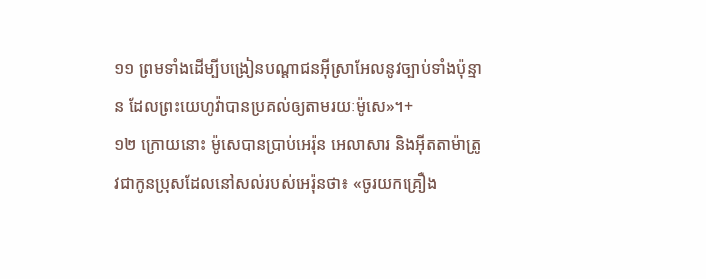១១ ព្រមទាំងដើម្បីបង្រៀនបណ្ដាជនអ៊ីស្រាអែលនូវច្បាប់ទាំងប៉ុន្មាន ដែលព្រះយេហូវ៉ាបានប្រគល់ឲ្យតាមរយៈម៉ូសេ»។+
១២ ក្រោយនោះ ម៉ូសេបានប្រាប់អេរ៉ុន អេលាសារ និងអ៊ីតតាម៉ាត្រូវជាកូនប្រុសដែលនៅសល់របស់អេរ៉ុនថា៖ «ចូរយកគ្រឿង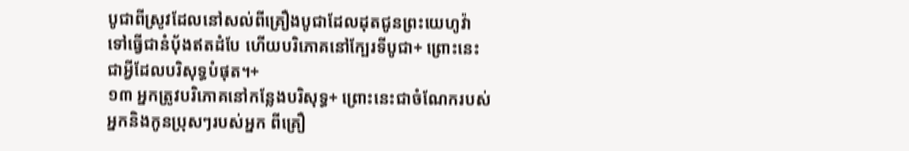បូជាពីស្រូវដែលនៅសល់ពីគ្រឿងបូជាដែលដុតជូនព្រះយេហូវ៉ា ទៅធ្វើជានំប៉័ងឥតដំបែ ហើយបរិភោគនៅក្បែរទីបូជា+ ព្រោះនេះជាអ្វីដែលបរិសុទ្ធបំផុត។+
១៣ អ្នកត្រូវបរិភោគនៅកន្លែងបរិសុទ្ធ+ ព្រោះនេះជាចំណែករបស់អ្នកនិងកូនប្រុសៗរបស់អ្នក ពីគ្រឿ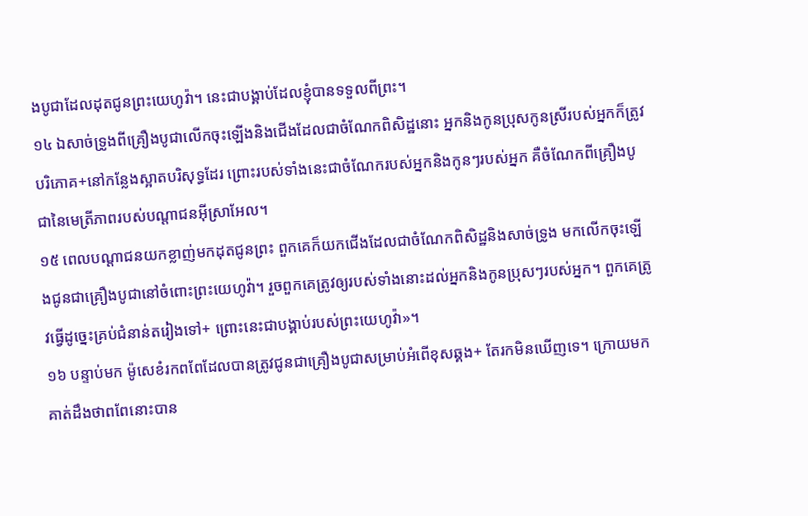ងបូជាដែលដុតជូនព្រះយេហូវ៉ា។ នេះជាបង្គាប់ដែលខ្ញុំបានទទួលពីព្រះ។
១៤ ឯសាច់ទ្រូងពីគ្រឿងបូជាលើកចុះឡើងនិងជើងដែលជាចំណែកពិសិដ្ឋនោះ អ្នកនិងកូនប្រុសកូនស្រីរបស់អ្នកក៏ត្រូវបរិភោគ+នៅកន្លែងស្អាតបរិសុទ្ធដែរ ព្រោះរបស់ទាំងនេះជាចំណែករបស់អ្នកនិងកូនៗរបស់អ្នក គឺចំណែកពីគ្រឿងបូជានៃមេត្រីភាពរបស់បណ្ដាជនអ៊ីស្រាអែល។
១៥ ពេលបណ្ដាជនយកខ្លាញ់មកដុតជូនព្រះ ពួកគេក៏យកជើងដែលជាចំណែកពិសិដ្ឋនិងសាច់ទ្រូង មកលើកចុះឡើងជូនជាគ្រឿងបូជានៅចំពោះព្រះយេហូវ៉ា។ រួចពួកគេត្រូវឲ្យរបស់ទាំងនោះដល់អ្នកនិងកូនប្រុសៗរបស់អ្នក។ ពួកគេត្រូវធ្វើដូច្នេះគ្រប់ជំនាន់តរៀងទៅ+ ព្រោះនេះជាបង្គាប់របស់ព្រះយេហូវ៉ា»។
១៦ បន្ទាប់មក ម៉ូសេខំរកពពែដែលបានត្រូវជូនជាគ្រឿងបូជាសម្រាប់អំពើខុសឆ្គង+ តែរកមិនឃើញទេ។ ក្រោយមក គាត់ដឹងថាពពែនោះបាន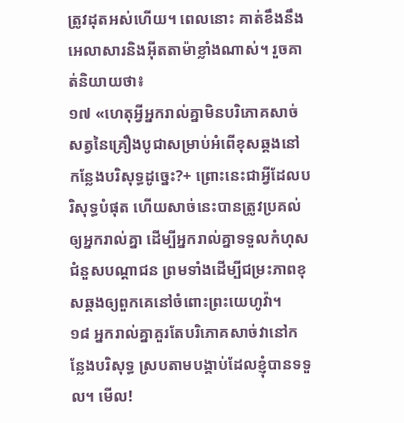ត្រូវដុតអស់ហើយ។ ពេលនោះ គាត់ខឹងនឹងអេលាសារនិងអ៊ីតតាម៉ាខ្លាំងណាស់។ រួចគាត់និយាយថា៖
១៧ «ហេតុអ្វីអ្នករាល់គ្នាមិនបរិភោគសាច់សត្វនៃគ្រឿងបូជាសម្រាប់អំពើខុសឆ្គងនៅកន្លែងបរិសុទ្ធដូច្នេះ?+ ព្រោះនេះជាអ្វីដែលបរិសុទ្ធបំផុត ហើយសាច់នេះបានត្រូវប្រគល់ឲ្យអ្នករាល់គ្នា ដើម្បីអ្នករាល់គ្នាទទួលកំហុសជំនួសបណ្ដាជន ព្រមទាំងដើម្បីជម្រះភាពខុសឆ្គងឲ្យពួកគេនៅចំពោះព្រះយេហូវ៉ា។
១៨ អ្នករាល់គ្នាគួរតែបរិភោគសាច់វានៅកន្លែងបរិសុទ្ធ ស្របតាមបង្គាប់ដែលខ្ញុំបានទទួល។ មើល!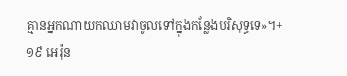គ្មានអ្នកណាយកឈាមវាចូលទៅក្នុងកន្លែងបរិសុទ្ធទេ»។+
១៩ អេរ៉ុន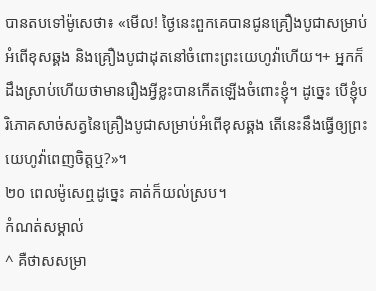បានតបទៅម៉ូសេថា៖ «មើល! ថ្ងៃនេះពួកគេបានជូនគ្រឿងបូជាសម្រាប់អំពើខុសឆ្គង និងគ្រឿងបូជាដុតនៅចំពោះព្រះយេហូវ៉ាហើយ។+ អ្នកក៏ដឹងស្រាប់ហើយថាមានរឿងអ្វីខ្លះបានកើតឡើងចំពោះខ្ញុំ។ ដូច្នេះ បើខ្ញុំបរិភោគសាច់សត្វនៃគ្រឿងបូជាសម្រាប់អំពើខុសឆ្គង តើនេះនឹងធ្វើឲ្យព្រះយេហូវ៉ាពេញចិត្តឬ?»។
២០ ពេលម៉ូសេឮដូច្នេះ គាត់ក៏យល់ស្រប។
កំណត់សម្គាល់
^ គឺថាសសម្រា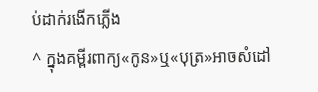ប់ដាក់រងើកភ្លើង
^ ក្នុងគម្ពីរពាក្យ«កូន»ឬ«បុត្រ»អាចសំដៅ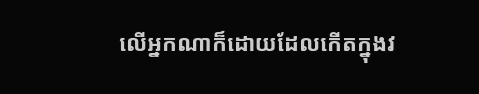លើអ្នកណាក៏ដោយដែលកើតក្នុងវ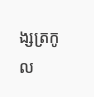ង្សត្រកូល